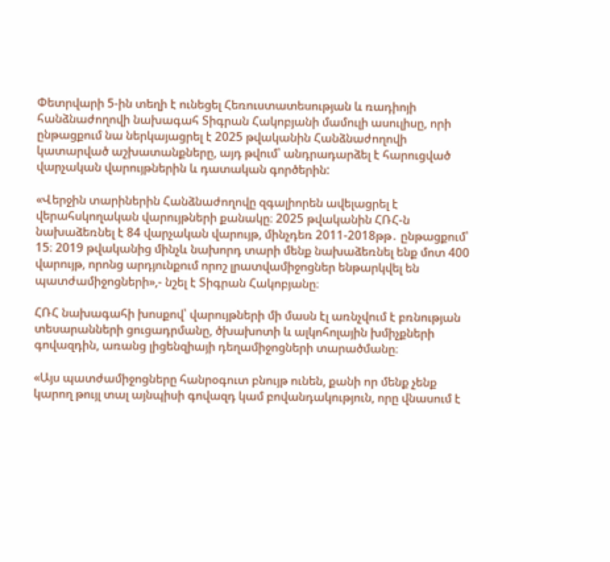Փետրվարի 5-ին տեղի է ունեցել Հեռուստատեսության և ռադիոյի հանձնաժողովի նախագահ Տիգրան Հակոբյանի մամուլի ասուլիսը, որի ընթացքում նա ներկայացրել է 2025 թվականին Հանձնաժողովի կատարված աշխատանքները, այդ թվում՝ անդրադարձել է հարուցված վարչական վարույթներին և դատական գործերին:

«Վերջին տարիներին Հանձնաժողովը զգալիորեն ավելացրել է վերահսկողական վարույթների քանակը։ 2025 թվականին ՀՌՀ-ն նախաձեռնել է 84 վարչական վարույթ, մինչդեռ 2011-2018թթ․ ընթացքում՝ 15։ 2019 թվականից մինչև նախորդ տարի մենք նախաձեռնել ենք մոտ 400 վարույթ, որոնց արդյունքում որոշ լրատվամիջոցներ ենթարկվել են պատժամիջոցների»,- նշել է Տիգրան Հակոբյանը։

ՀՌՀ նախագահի խոսքով՝ վարույթների մի մասն էլ առնչվում է բռնության տեսարանների ցուցադրմանը, ծխախոտի և ալկոհոլային խմիչքների գովազդին, առանց լիցենզիայի դեղամիջոցների տարածմանը։

«Այս պատժամիջոցները հանրօգուտ բնույթ ունեն, քանի որ մենք չենք կարող թույլ տալ այնպիսի գովազդ կամ բովանդակություն, որը վնասում է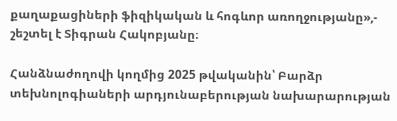քաղաքացիների ֆիզիկական և հոգևոր առողջությանը»,- շեշտել է Տիգրան Հակոբյանը։

Հանձնաժողովի կողմից 2025 թվականին՝ Բարձր տեխնոլոգիաների արդյունաբերության նախարարության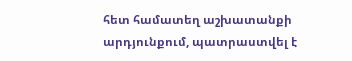հետ համատեղ աշխատանքի արդյունքում, պատրաստվել է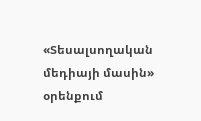«Տեսալսողական մեդիայի մասին» օրենքում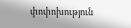փոփոխություն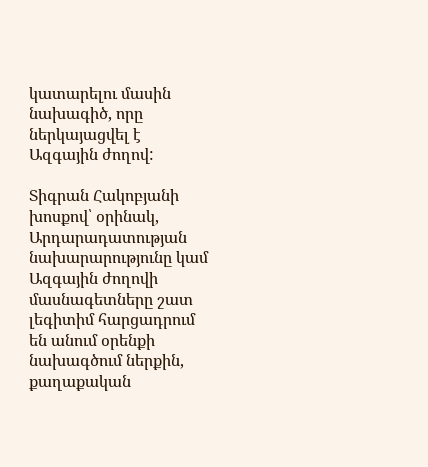կատարելու մասին նախագիծ, որը ներկայացվել է Ազգային ժողով:

Տիգրան Հակոբյանի խոսքով՝ օրինակ, Արդարադատության նախարարությունը կամ Ազգային ժողովի մասնագետները շատ լեգիտիմ հարցադրում են անում օրենքի նախագծում ներքին, քաղաքական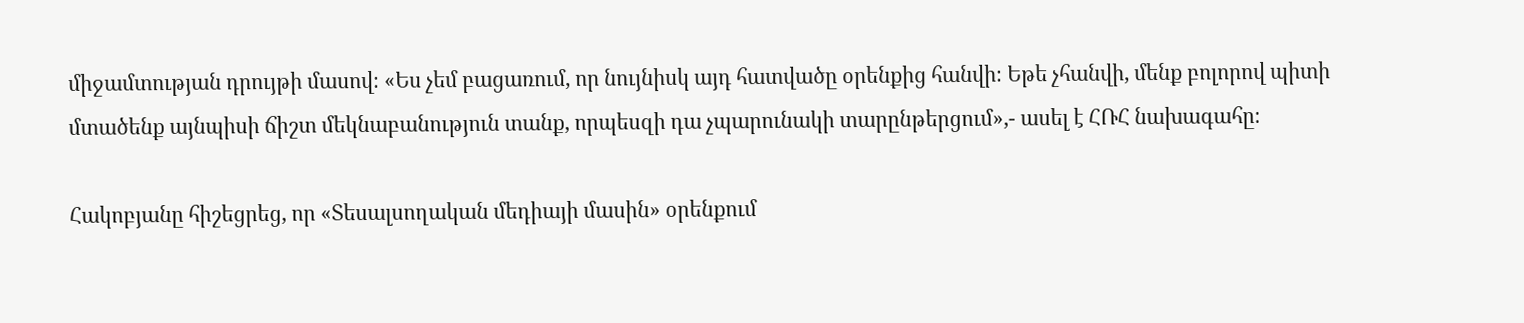միջամտության դրույթի մասով։ «Ես չեմ բացառում, որ նույնիսկ այդ հատվածը օրենքից հանվի։ Եթե չհանվի, մենք բոլորով պիտի մտածենք այնպիսի ճիշտ մեկնաբանություն տանք, որպեսզի դա չպարունակի տարընթերցում»,- ասել է ՀՌՀ նախագահը։

Հակոբյանը հիշեցրեց, որ «Տեսալսողական մեդիայի մասին» օրենքում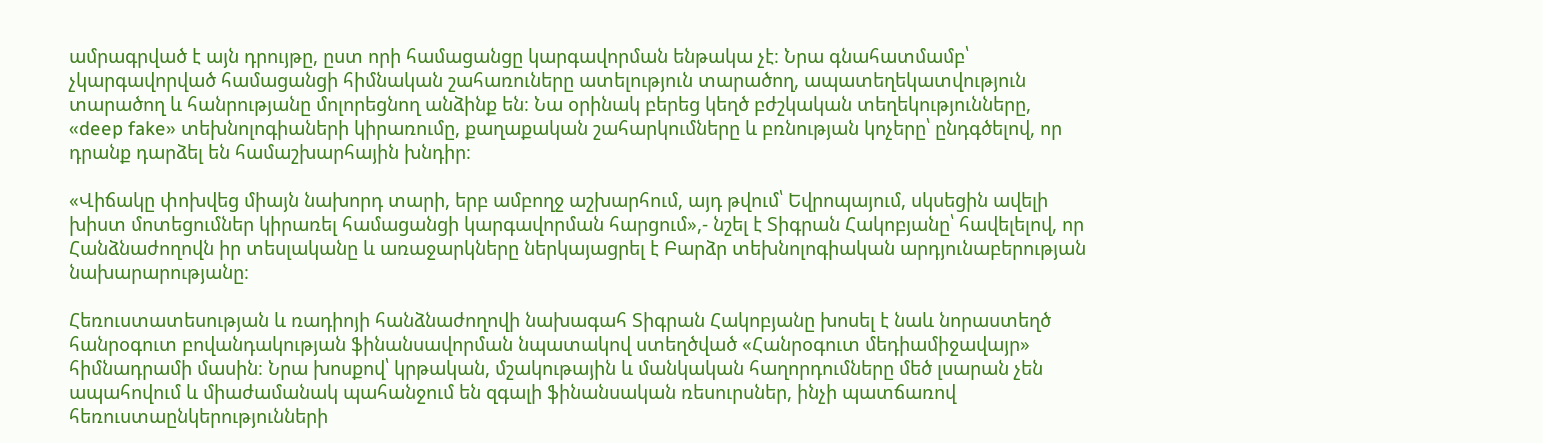ամրագրված է այն դրույթը, ըստ որի համացանցը կարգավորման ենթակա չէ։ Նրա գնահատմամբ՝ չկարգավորված համացանցի հիմնական շահառուները ատելություն տարածող, ապատեղեկատվություն տարածող և հանրությանը մոլորեցնող անձինք են։ Նա օրինակ բերեց կեղծ բժշկական տեղեկությունները, «deep fake» տեխնոլոգիաների կիրառումը, քաղաքական շահարկումները և բռնության կոչերը՝ ընդգծելով, որ դրանք դարձել են համաշխարհային խնդիր։

«Վիճակը փոխվեց միայն նախորդ տարի, երբ ամբողջ աշխարհում, այդ թվում՝ Եվրոպայում, սկսեցին ավելի խիստ մոտեցումներ կիրառել համացանցի կարգավորման հարցում»,- նշել է Տիգրան Հակոբյանը՝ հավելելով, որ Հանձնաժողովն իր տեսլականը և առաջարկները ներկայացրել է Բարձր տեխնոլոգիական արդյունաբերության նախարարությանը։

Հեռուստատեսության և ռադիոյի հանձնաժողովի նախագահ Տիգրան Հակոբյանը խոսել է նաև նորաստեղծ հանրօգուտ բովանդակության ֆինանսավորման նպատակով ստեղծված «Հանրօգուտ մեդիամիջավայր» հիմնադրամի մասին։ Նրա խոսքով՝ կրթական, մշակութային և մանկական հաղորդումները մեծ լսարան չեն ապահովում և միաժամանակ պահանջում են զգալի ֆինանսական ռեսուրսներ, ինչի պատճառով հեռուստաընկերությունների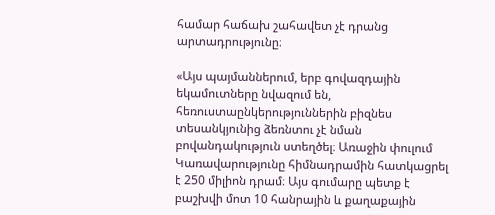համար հաճախ շահավետ չէ դրանց արտադրությունը։

«Այս պայմաններում, երբ գովազդային եկամուտները նվազում են, հեռուստաընկերություններին բիզնես տեսանկյունից ձեռնտու չէ նման բովանդակություն ստեղծել։ Առաջին փուլում Կառավարությունը հիմնադրամին հատկացրել է 250 միլիոն դրամ։ Այս գումարը պետք է բաշխվի մոտ 10 հանրային և քաղաքային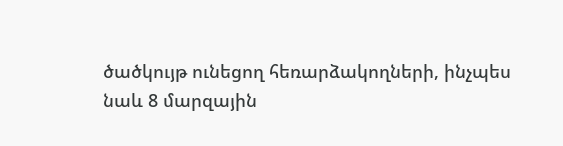ծածկույթ ունեցող հեռարձակողների, ինչպես նաև 8 մարզային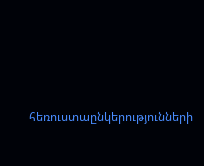հեռուստաընկերությունների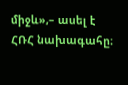միջև»,– ասել է ՀՌՀ նախագահը։